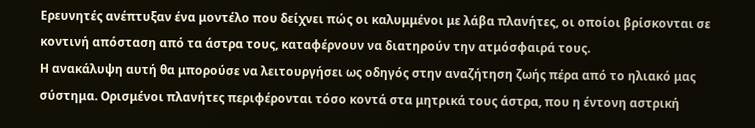Ερευνητές ανέπτυξαν ένα μοντέλο που δείχνει πώς οι καλυμμένοι με λάβα πλανήτες, οι οποίοι βρίσκονται σε κοντινή απόσταση από τα άστρα τους, καταφέρνουν να διατηρούν την ατμόσφαιρά τους.
Η ανακάλυψη αυτή θα μπορούσε να λειτουργήσει ως οδηγός στην αναζήτηση ζωής πέρα από το ηλιακό μας σύστημα. Ορισμένοι πλανήτες περιφέρονται τόσο κοντά στα μητρικά τους άστρα, που η έντονη αστρική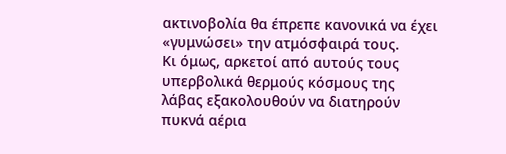ακτινοβολία θα έπρεπε κανονικά να έχει «γυμνώσει» την ατμόσφαιρά τους.
Κι όμως, αρκετοί από αυτούς τους υπερβολικά θερμούς κόσμους της λάβας εξακολουθούν να διατηρούν πυκνά αέρια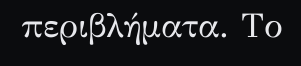περιβλήματα. Το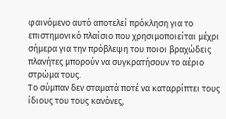φαινόμενο αυτό αποτελεί πρόκληση για το επιστημονικό πλαίσιο που χρησιμοποιείται μέχρι σήμερα για την πρόβλεψη του ποιοι βραχώδεις πλανήτες μπορούν να συγκρατήσουν το αέριο στρώμα τους.
Το σύμπαν δεν σταματά ποτέ να καταρρίπτει τους ίδιους του τους κανόνες,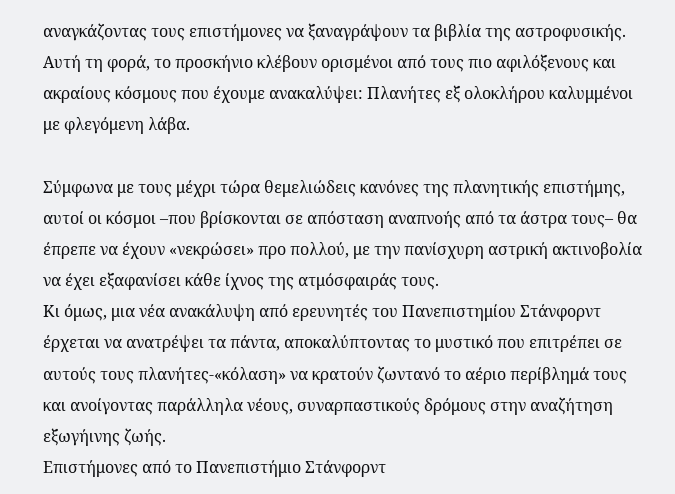αναγκάζοντας τους επιστήμονες να ξαναγράψουν τα βιβλία της αστροφυσικής. Αυτή τη φορά, το προσκήνιο κλέβουν ορισμένοι από τους πιο αφιλόξενους και ακραίους κόσμους που έχουμε ανακαλύψει: Πλανήτες εξ ολοκλήρου καλυμμένοι με φλεγόμενη λάβα.

Σύμφωνα με τους μέχρι τώρα θεμελιώδεις κανόνες της πλανητικής επιστήμης, αυτοί οι κόσμοι –που βρίσκονται σε απόσταση αναπνοής από τα άστρα τους– θα έπρεπε να έχουν «νεκρώσει» προ πολλού, με την πανίσχυρη αστρική ακτινοβολία να έχει εξαφανίσει κάθε ίχνος της ατμόσφαιράς τους.
Κι όμως, μια νέα ανακάλυψη από ερευνητές του Πανεπιστημίου Στάνφορντ έρχεται να ανατρέψει τα πάντα, αποκαλύπτοντας το μυστικό που επιτρέπει σε αυτούς τους πλανήτες-«κόλαση» να κρατούν ζωντανό το αέριο περίβλημά τους και ανοίγοντας παράλληλα νέους, συναρπαστικούς δρόμους στην αναζήτηση εξωγήινης ζωής.
Επιστήμονες από το Πανεπιστήμιο Στάνφορντ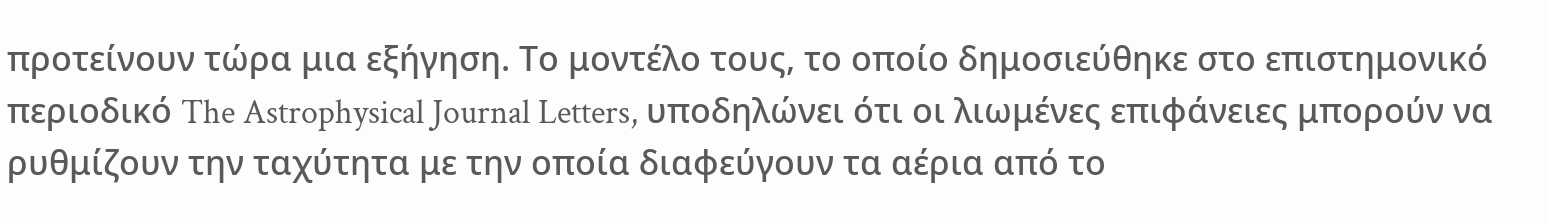προτείνουν τώρα μια εξήγηση. Το μοντέλο τους, το οποίο δημοσιεύθηκε στο επιστημονικό περιοδικό The Astrophysical Journal Letters, υποδηλώνει ότι οι λιωμένες επιφάνειες μπορούν να ρυθμίζουν την ταχύτητα με την οποία διαφεύγουν τα αέρια από το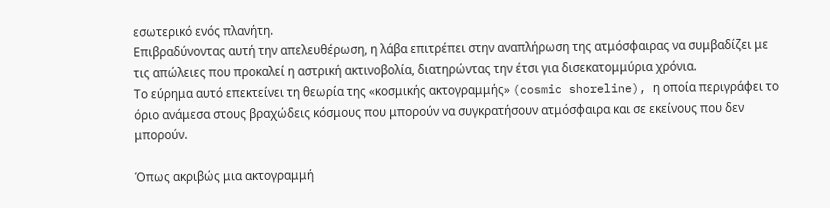εσωτερικό ενός πλανήτη.
Επιβραδύνοντας αυτή την απελευθέρωση, η λάβα επιτρέπει στην αναπλήρωση της ατμόσφαιρας να συμβαδίζει με τις απώλειες που προκαλεί η αστρική ακτινοβολία, διατηρώντας την έτσι για δισεκατομμύρια χρόνια.
Το εύρημα αυτό επεκτείνει τη θεωρία της «κοσμικής ακτογραμμής» (cosmic shoreline), η οποία περιγράφει το όριο ανάμεσα στους βραχώδεις κόσμους που μπορούν να συγκρατήσουν ατμόσφαιρα και σε εκείνους που δεν μπορούν.

Όπως ακριβώς μια ακτογραμμή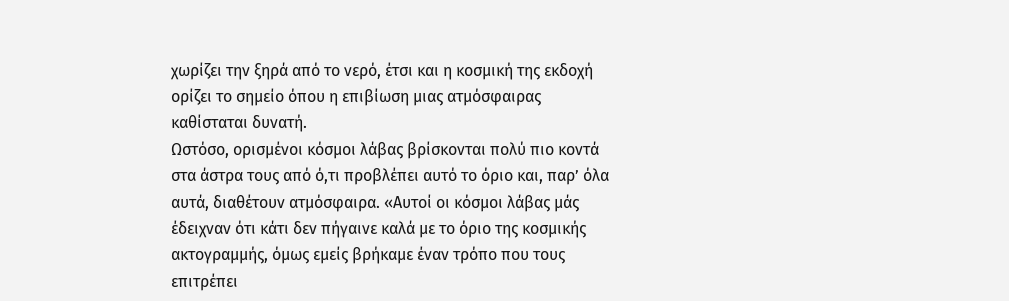χωρίζει την ξηρά από το νερό, έτσι και η κοσμική της εκδοχή ορίζει το σημείο όπου η επιβίωση μιας ατμόσφαιρας καθίσταται δυνατή.
Ωστόσο, ορισμένοι κόσμοι λάβας βρίσκονται πολύ πιο κοντά στα άστρα τους από ό,τι προβλέπει αυτό το όριο και, παρ’ όλα αυτά, διαθέτουν ατμόσφαιρα. «Αυτοί οι κόσμοι λάβας μάς έδειχναν ότι κάτι δεν πήγαινε καλά με το όριο της κοσμικής ακτογραμμής, όμως εμείς βρήκαμε έναν τρόπο που τους επιτρέπει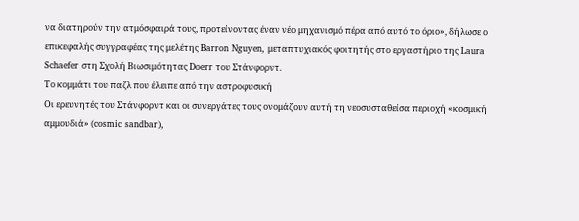να διατηρούν την ατμόσφαιρά τους, προτείνοντας έναν νέο μηχανισμό πέρα από αυτό το όριο», δήλωσε ο επικεφαλής συγγραφέας της μελέτης Barron Nguyen, μεταπτυχιακός φοιτητής στο εργαστήριο της Laura Schaefer στη Σχολή Βιωσιμότητας Doerr του Στάνφορντ.
Το κομμάτι του παζλ που έλειπε από την αστροφυσική
Οι ερευνητές του Στάνφορντ και οι συνεργάτες τους ονομάζουν αυτή τη νεοσυσταθείσα περιοχή «κοσμική αμμουδιά» (cosmic sandbar),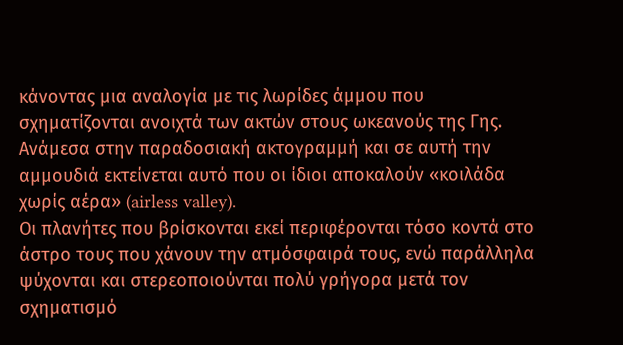κάνοντας μια αναλογία με τις λωρίδες άμμου που σχηματίζονται ανοιχτά των ακτών στους ωκεανούς της Γης.
Ανάμεσα στην παραδοσιακή ακτογραμμή και σε αυτή την αμμουδιά εκτείνεται αυτό που οι ίδιοι αποκαλούν «κοιλάδα χωρίς αέρα» (airless valley).
Οι πλανήτες που βρίσκονται εκεί περιφέρονται τόσο κοντά στο άστρο τους που χάνουν την ατμόσφαιρά τους, ενώ παράλληλα ψύχονται και στερεοποιούνται πολύ γρήγορα μετά τον σχηματισμό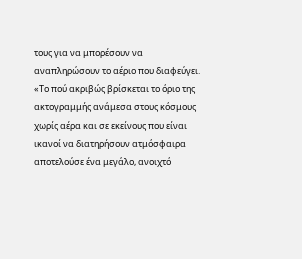τους για να μπορέσουν να αναπληρώσουν το αέριο που διαφεύγει.
«Το πού ακριβώς βρίσκεται το όριο της ακτογραμμής ανάμεσα στους κόσμους χωρίς αέρα και σε εκείνους που είναι ικανοί να διατηρήσουν ατμόσφαιρα αποτελούσε ένα μεγάλο, ανοιχτό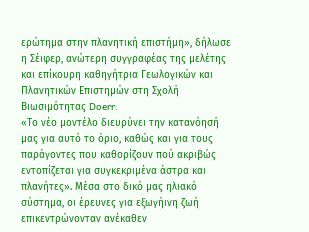ερώτημα στην πλανητική επιστήμη», δήλωσε η Σέιφερ, ανώτερη συγγραφέας της μελέτης και επίκουρη καθηγήτρια Γεωλογικών και Πλανητικών Επιστημών στη Σχολή Βιωσιμότητας Doerr.
«Το νέο μοντέλο διευρύνει την κατανόησή μας για αυτό το όριο, καθώς και για τους παράγοντες που καθορίζουν πού ακριβώς εντοπίζεται για συγκεκριμένα άστρα και πλανήτες». Μέσα στο δικό μας ηλιακό σύστημα, οι έρευνες για εξωγήινη ζωή επικεντρώνονταν ανέκαθεν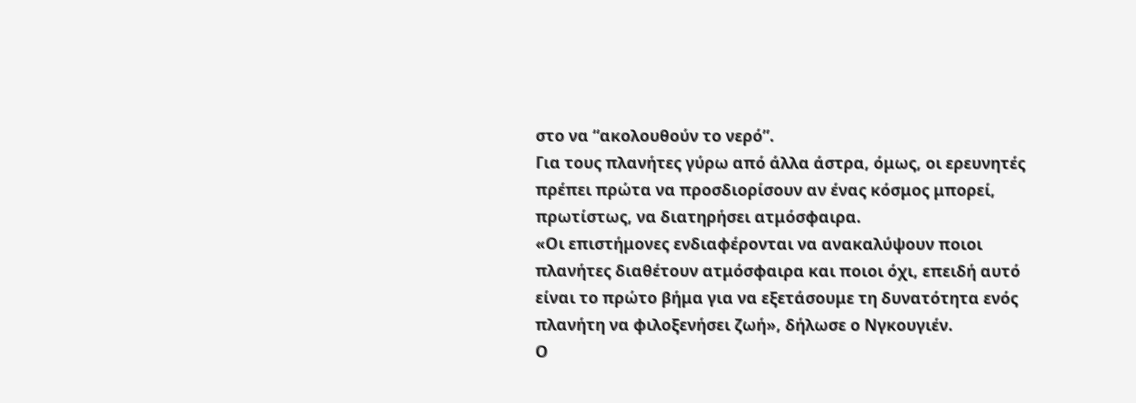στο να “ακολουθούν το νερό”.
Για τους πλανήτες γύρω από άλλα άστρα, όμως, οι ερευνητές πρέπει πρώτα να προσδιορίσουν αν ένας κόσμος μπορεί, πρωτίστως, να διατηρήσει ατμόσφαιρα.
«Οι επιστήμονες ενδιαφέρονται να ανακαλύψουν ποιοι πλανήτες διαθέτουν ατμόσφαιρα και ποιοι όχι, επειδή αυτό είναι το πρώτο βήμα για να εξετάσουμε τη δυνατότητα ενός πλανήτη να φιλοξενήσει ζωή», δήλωσε ο Νγκουγιέν.
Ο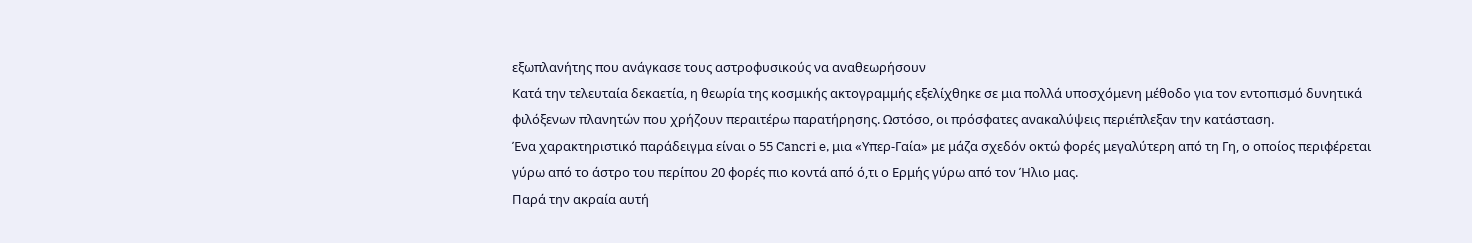εξωπλανήτης που ανάγκασε τους αστροφυσικούς να αναθεωρήσουν
Κατά την τελευταία δεκαετία, η θεωρία της κοσμικής ακτογραμμής εξελίχθηκε σε μια πολλά υποσχόμενη μέθοδο για τον εντοπισμό δυνητικά φιλόξενων πλανητών που χρήζουν περαιτέρω παρατήρησης. Ωστόσο, οι πρόσφατες ανακαλύψεις περιέπλεξαν την κατάσταση.
Ένα χαρακτηριστικό παράδειγμα είναι ο 55 Cancri e, μια «Υπερ-Γαία» με μάζα σχεδόν οκτώ φορές μεγαλύτερη από τη Γη, ο οποίος περιφέρεται γύρω από το άστρο του περίπου 20 φορές πιο κοντά από ό,τι ο Ερμής γύρω από τον Ήλιο μας.
Παρά την ακραία αυτή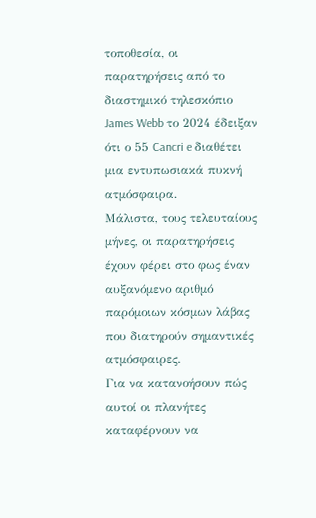τοποθεσία, οι παρατηρήσεις από το διαστημικό τηλεσκόπιο James Webb το 2024 έδειξαν ότι ο 55 Cancri e διαθέτει μια εντυπωσιακά πυκνή ατμόσφαιρα.
Μάλιστα, τους τελευταίους μήνες, οι παρατηρήσεις έχουν φέρει στο φως έναν αυξανόμενο αριθμό παρόμοιων κόσμων λάβας που διατηρούν σημαντικές ατμόσφαιρες.
Για να κατανοήσουν πώς αυτοί οι πλανήτες καταφέρνουν να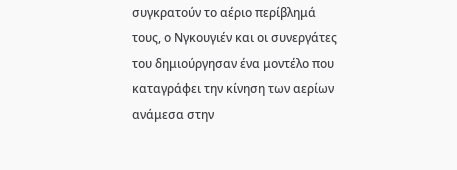συγκρατούν το αέριο περίβλημά τους, ο Νγκουγιέν και οι συνεργάτες του δημιούργησαν ένα μοντέλο που καταγράφει την κίνηση των αερίων ανάμεσα στην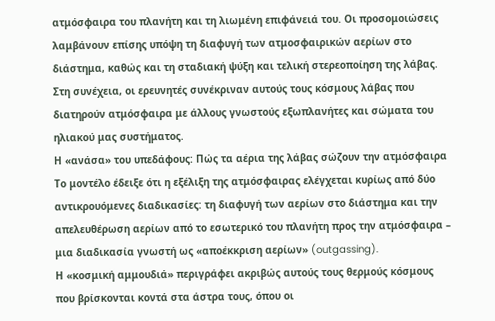ατμόσφαιρα του πλανήτη και τη λιωμένη επιφάνειά του. Οι προσομοιώσεις λαμβάνουν επίσης υπόψη τη διαφυγή των ατμοσφαιρικών αερίων στο διάστημα, καθώς και τη σταδιακή ψύξη και τελική στερεοποίηση της λάβας.
Στη συνέχεια, οι ερευνητές συνέκριναν αυτούς τους κόσμους λάβας που διατηρούν ατμόσφαιρα με άλλους γνωστούς εξωπλανήτες και σώματα του ηλιακού μας συστήματος.
Η «ανάσα» του υπεδάφους: Πώς τα αέρια της λάβας σώζουν την ατμόσφαιρα
Το μοντέλο έδειξε ότι η εξέλιξη της ατμόσφαιρας ελέγχεται κυρίως από δύο αντικρουόμενες διαδικασίες: τη διαφυγή των αερίων στο διάστημα και την απελευθέρωση αερίων από το εσωτερικό του πλανήτη προς την ατμόσφαιρα – μια διαδικασία γνωστή ως «αποέκκριση αερίων» (outgassing).
Η «κοσμική αμμουδιά» περιγράφει ακριβώς αυτούς τους θερμούς κόσμους που βρίσκονται κοντά στα άστρα τους, όπου οι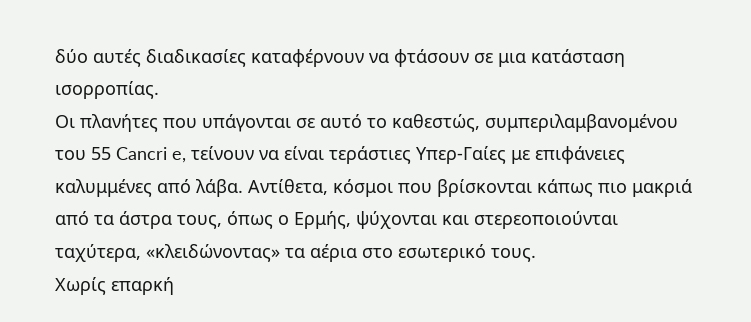δύο αυτές διαδικασίες καταφέρνουν να φτάσουν σε μια κατάσταση ισορροπίας.
Οι πλανήτες που υπάγονται σε αυτό το καθεστώς, συμπεριλαμβανομένου του 55 Cancri e, τείνουν να είναι τεράστιες Υπερ-Γαίες με επιφάνειες καλυμμένες από λάβα. Αντίθετα, κόσμοι που βρίσκονται κάπως πιο μακριά από τα άστρα τους, όπως ο Ερμής, ψύχονται και στερεοποιούνται ταχύτερα, «κλειδώνοντας» τα αέρια στο εσωτερικό τους.
Χωρίς επαρκή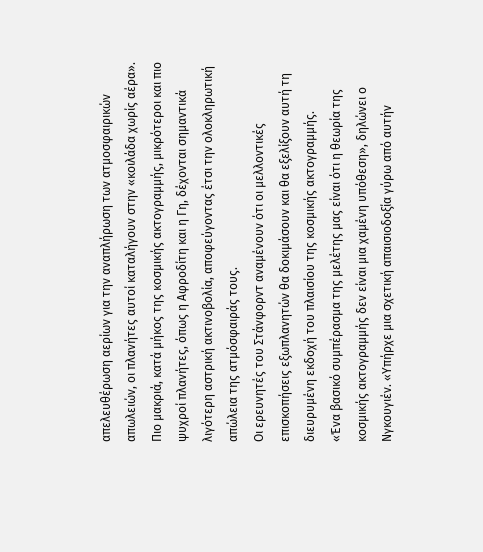απελευθέρωση αερίων για την αναπλήρωση των ατμοσφαιρικών απωλειών, οι πλανήτες αυτοί καταλήγουν στην «κοιλάδα χωρίς αέρα». Πιο μακριά, κατά μήκος της κοσμικής ακτογραμμής, μικρότεροι και πιο ψυχροί πλανήτες, όπως η Αφροδίτη και η Γη, δέχονται σημαντικά λιγότερη αστρική ακτινοβολία, αποφεύγοντας έτσι την ολοκληρωτική απώλεια της ατμόσφαιράς τους.
Οι ερευνητές του Στάνφορντ αναμένουν ότι οι μελλοντικές επισκοπήσεις εξωπλανητών θα δοκιμάσουν και θα εξελίξουν αυτή τη διευρυμένη εκδοχή του πλαισίου της κοσμικής ακτογραμμής.
«Ένα βασικό συμπέρασμα της μελέτης μας είναι ότι η θεωρία της κοσμικής ακτογραμμής δεν είναι μια χαμένη υπόθεση», δηλώνει ο Νγκουγιέν. «Υπήρχε μια σχετική απαισιοδοξία γύρω από αυτήν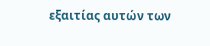εξαιτίας αυτών των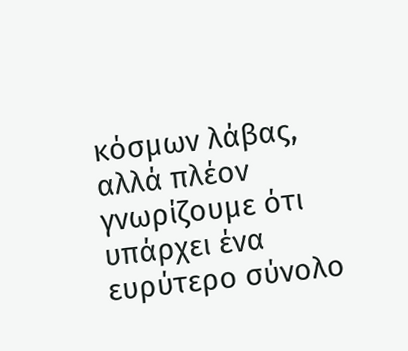κόσμων λάβας, αλλά πλέον γνωρίζουμε ότι υπάρχει ένα ευρύτερο σύνολο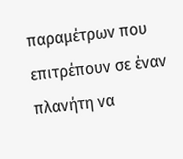παραμέτρων που επιτρέπουν σε έναν πλανήτη να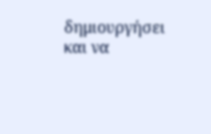δημιουργήσει και να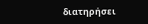διατηρήσει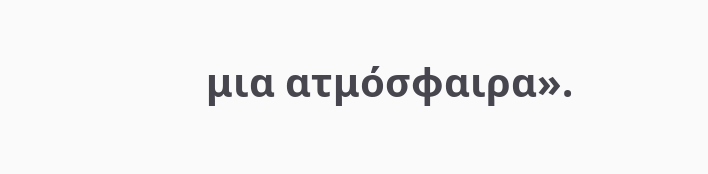μια ατμόσφαιρα».